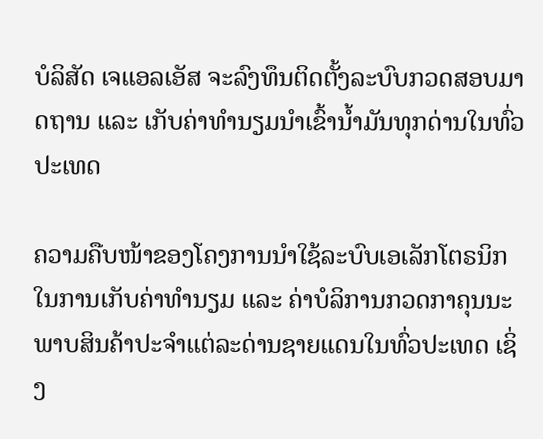ບໍລິສັດ ເຈແອລເອັສ ຈະລົງທຶນຕິດຕັ້ງລະບົບກວດສອບມາດຖານ ແລະ ເກັບຄ່າທຳນຽມນໍາເຂົ້ານໍ້າມັນທຸກດ່ານໃນທົ່ວປະເທດ

ຄວາມຄືບໜ້າຂອງໂຄງການນໍາໃຊ້ລະບົບເອເລັກໂຕຣນິກໃນການເກັບຄ່າທຳນຽມ ແລະ ຄ່າບໍລິການກວດກາຄຸນນະພາບສິນຄ້າປະຈຳແຕ່ລະດ່ານຊາຍແດນໃນທົ່ວປະເທດ ເຊິ່ງ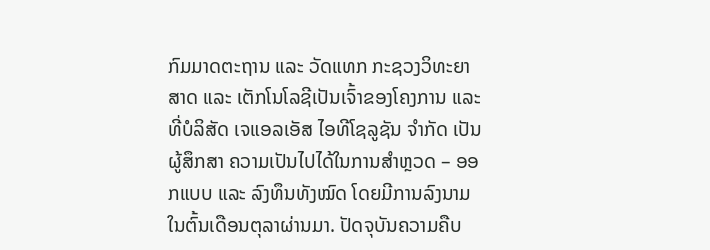ກົມມາດຕະຖານ ແລະ ວັດແທກ ກະຊວງວິທະຍາສາດ ແລະ ເຕັກໂນໂລຊີເປັນເຈົ້າຂອງໂຄງການ ແລະ ທີ່ບໍລິສັດ ເຈແອລເອັສ ໄອທີໂຊລູຊັນ ຈໍາກັດ ເປັນຜູ້ສຶກສາ ຄວາມເປັນໄປໄດ້ໃນການສຳຫຼວດ – ອອກແບບ ແລະ ລົງທຶນທັງໝົດ ໂດຍມີການລົງນາມໃນຕົ້ນເດືອນຕຸລາຜ່ານມາ. ປັດຈຸບັນຄວາມຄືບ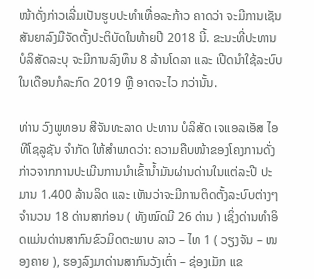ໜ້າດັ່ງກ່າວເລີ່ມເປັນຮູບປະທຳເທື່ອລະກ້າວ ຄາດວ່າ ຈະມີການເຊັນສັນຍາລົງມືຈັດຕັ້ງປະຕິບັດໃນທ້າຍປີ 2018 ນີ້. ຂະນະທີ່ປະທານບໍລິສັດລະບຸ ຈະມີການລົງທຶນ 8 ລ້ານໂດລາ ແລະ ເປີດນໍາໃຊ້ລະບົບໃນເດືອນກໍລະກົດ 2019 ຫຼື ອາດຈະໄວ ກວ່ານັ້ນ.

ທ່ານ ວົງພູທອນ ສີຈັນທະລາດ ປະທານ ບໍລິສັດ ເຈແອລເອັສ ໄອທີໂຊລູຊັນ ຈໍາກັດ ໃຫ້ສຳພາດວ່າ: ຄວາມຄືບໜ້າຂອງໂຄງການດັ່ງກ່າວຈາກການປະເມີນການນໍາເຂົ້ານໍ້າມັນຜ່ານດ່ານໃນແຕ່ລະປີ ປະມານ 1.400 ລ້ານລິດ ແລະ ເຫັນວ່າຈະມີການຕິດຕັ້ງລະບົບຕ່າງໆຈໍານວນ 18 ດ່ານສາກ່ອນ ( ທັງໝົດມີ 26 ດ່ານ ) ເຊິ່ງດ່ານທຳອິດແມ່ນດ່ານສາກົນຂົວມິດຕະພາບ ລາວ – ໄທ 1 ( ວຽງຈັນ – ໜອງຄາຍ ), ຮອງລົງມາດ່ານສາກົນວັງເຕົ່າ – ຊ່ອງເມັກ ແຂ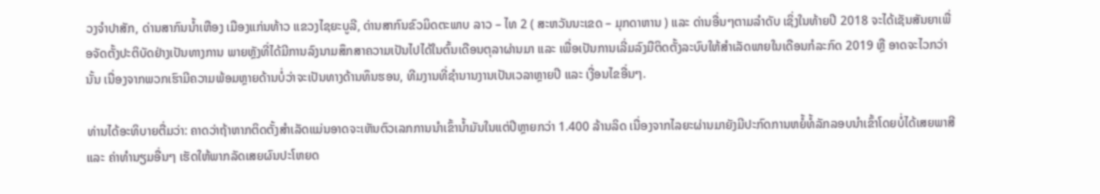ວງຈຳປາສັກ, ດ່ານສາກົນນໍ້າເຫືອງ ເມືອງແກ່ນທ້າວ ແຂວງໄຊຍະບູລີ, ດ່ານສາກົນຂົວມິດຕະພາບ ລາວ – ໄທ 2 ( ສະຫວັນນະເຂດ – ມຸກດາຫານ ) ແລະ ດ່ານອື່ນໆຕາມລໍາດັບ ເຊິ່ງໃນທ້າຍປີ 2018 ຈະໄດ້ເຊັນສັນຍາເພື່ອຈັດຕັ້ງປະຕິບັດຢ່າງເປັນທາງການ ພາຍຫຼັງທີ່ໄດ້ມີການລົງນາມສຶກສາຄວາມເປັນໄປໄດ້ໃນຕົ້ນເດືອນຕຸລາຜ່ານມາ ແລະ ເພື່ອເປັນການເລີ່ມລົງມືຕິດຕັ້ງລະບົບໃຫ້ສຳເລັດພາຍໃນເດືອນກໍລະກົດ 2019 ຫຼື ອາດຈະໄວກວ່ານັ້ນ ເນື່ອງຈາກພວກເຮົາມີຄວາມພ້ອມຫຼາຍດ້ານບໍ່ວ່າຈະເປັນທາງດ້ານທຶນຮອນ, ທີມງານທີ່ຊຳນານງານເປັນເວລາຫຼາຍປີ ແລະ ເງື່ອນໄຂອື່ນໆ.

ທ່ານໄດ້ອະທິບາຍຕື່ມວ່າ: ຄາດວ່າຖ້າຫາກຕິດຕັ້ງສຳເລັດແມ່ນອາດຈະເຫັນຕົວເລກການນໍາເຂົ້ານໍ້າມັນໃນແຕ່ປີຫຼາຍກວ່າ 1.400 ລ້ານລິດ ເນື່ອງຈາກໄລຍະຜ່ານມາຍັງມີປະກົດການຫຍໍ້ທໍ້ລັກລອບນໍາເຂົ້າໂດຍບໍ່ໄດ້ເສຍພາສີ ແລະ ຄ່າທໍານຽມອື່ນໆ ເຮັດໃຫ້ພາກລັດເສຍຜົນປະໂຫຍດ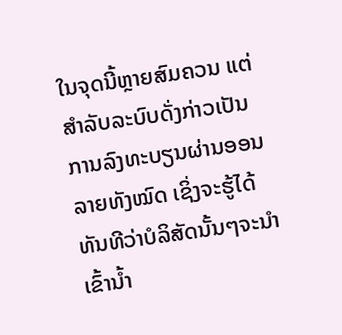ໃນຈຸດນີ້ຫຼາຍສົມຄວນ ແຕ່ສໍາລັບລະບົບດັ່ງກ່າວເປັນການລົງທະບຽນຜ່ານອອນລາຍທັງໝົດ ເຊິ່ງຈະຮູ້ໄດ້ທັນທີວ່າບໍລິສັດນັ້ນໆຈະນໍາເຂົ້ານໍ້າ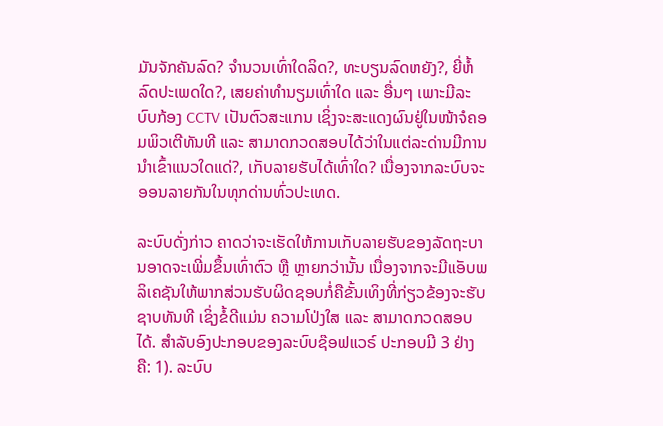ມັນຈັກຄັນລົດ? ຈໍານວນເທົ່າໃດລິດ?, ທະບຽນລົດຫຍັງ?, ຍີ່ຫໍ້ລົດປະເພດໃດ?, ເສຍຄ່າທໍານຽມເທົ່າໃດ ແລະ ອື່ນໆ ເພາະມີລະບົບກ້ອງ CCTV ເປັນຕົວສະແກນ ເຊິ່ງຈະສະແດງຜົນຢູ່ໃນໜ້າຈໍຄອມພິວເຕີທັນທີ ແລະ ສາມາດກວດສອບໄດ້ວ່າໃນແຕ່ລະດ່ານມີການນໍາເຂົ້າແນວໃດແດ່?, ເກັບລາຍຮັບໄດ້ເທົ່າໃດ? ເນື່ອງຈາກລະບົບຈະອອນລາຍກັນໃນທຸກດ່ານທົ່ວປະເທດ.

ລະບົບດັ່ງກ່າວ ຄາດວ່າຈະເຮັດໃຫ້ການເກັບລາຍຮັບຂອງລັດຖະບານອາດຈະເພີ່ມຂຶ້ນເທົ່າຕົວ ຫຼື ຫຼາຍກວ່ານັ້ນ ເນື່ອງຈາກຈະມີແອັບພລິເຄຊັນໃຫ້ພາກສ່ວນຮັບຜິດຊອບກໍ່ຄືຂັ້ນເທິງທີ່ກ່ຽວຂ້ອງຈະຮັບຊາບທັນທີ ເຊິ່ງຂໍ້ດີແມ່ນ ຄວາມໂປ່ງໃສ ແລະ ສາມາດກວດສອບໄດ້. ສຳລັບອົງປະກອບຂອງລະບົບຊ໊ອຟແວຣ໌ ປະກອບມີ 3 ຢ່າງ ຄື: 1). ລະບົບ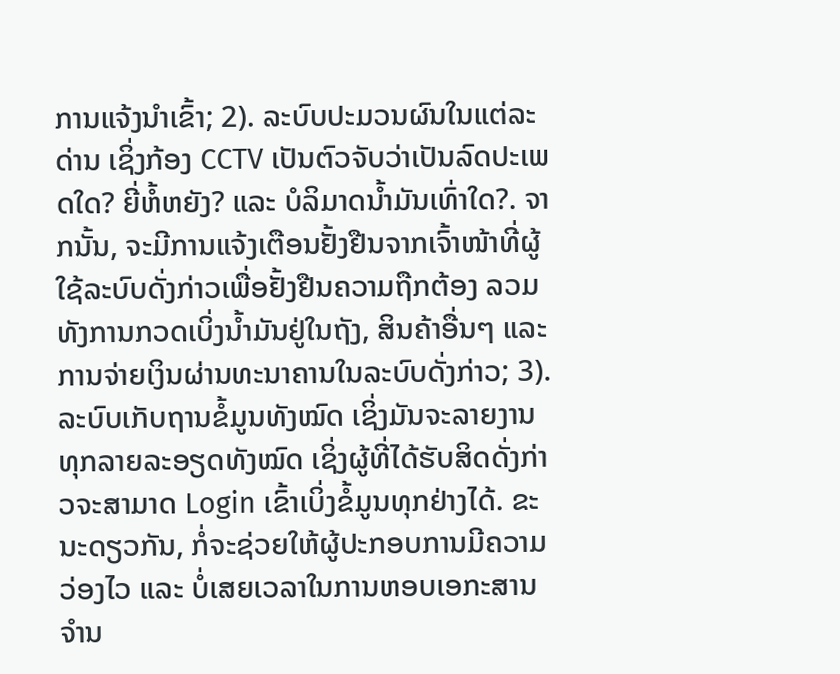ການແຈ້ງນໍາເຂົ້າ; 2). ລະບົບປະມວນຜົນໃນແຕ່ລະດ່ານ ເຊິ່ງກ້ອງ CCTV ເປັນຕົວຈັບວ່າເປັນລົດປະເພດໃດ? ຍີ່ຫໍ້ຫຍັງ? ແລະ ບໍລິມາດນໍ້າມັນເທົ່າໃດ?. ຈາກນັ້ນ, ຈະມີການແຈ້ງເຕືອນຢັ້ງຢືນຈາກເຈົ້າໜ້າທີ່ຜູ້ໃຊ້ລະບົບດັ່ງກ່າວເພື່ອຢັ້ງຢືນຄວາມຖືກຕ້ອງ ລວມທັງການກວດເບິ່ງນໍ້າມັນຢູ່ໃນຖັງ, ສິນຄ້າອື່ນໆ ແລະ ການຈ່າຍເງິນຜ່ານທະນາຄານໃນລະບົບດັ່ງກ່າວ; 3). ລະບົບເກັບຖານຂໍ້ມູນທັງໝົດ ເຊິ່ງມັນຈະລາຍງານທຸກລາຍລະອຽດທັງໝົດ ເຊິ່ງຜູ້ທີ່ໄດ້ຮັບສິດດັ່ງກ່າວຈະສາມາດ Login ເຂົ້າເບິ່ງຂໍ້ມູນທຸກຢ່າງໄດ້. ຂະນະດຽວກັນ, ກໍ່ຈະຊ່ວຍໃຫ້ຜູ້ປະກອບການມີຄວາມວ່ອງໄວ ແລະ ບໍ່ເສຍເວລາໃນການຫອບເອກະສານຈໍານ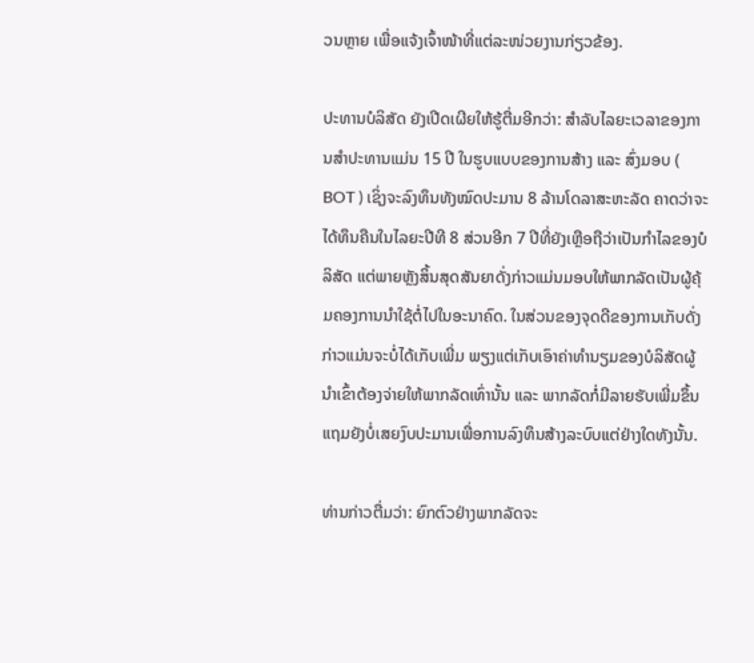ວນຫຼາຍ ເພື່ອແຈ້ງເຈົ້າໜ້າທີ່ແຕ່ລະໜ່ວຍງານກ່ຽວຂ້ອງ.

ປະທານບໍລິສັດ ຍັງເປີດເຜີຍໃຫ້ຮູ້ຕື່ມອີກວ່າ: ສຳລັບໄລຍະເວລາຂອງການສຳປະທານແມ່ນ 15 ປີ ໃນຮູບແບບຂອງການສ້າງ ແລະ ສົ່ງມອບ ( BOT ) ເຊິ່ງຈະລົງທຶນທັງໝົດປະມານ 8 ລ້ານໂດລາສະຫະລັດ ຄາດວ່າຈະໄດ້ທຶນຄືນໃນໄລຍະປີທີ 8 ສ່ວນອີກ 7 ປີທີ່ຍັງເຫຼືອຖືວ່າເປັນກໍາໄລຂອງບໍລິສັດ ແຕ່ພາຍຫຼັງສິ້ນສຸດສັນຍາດັ່ງກ່າວແມ່ນມອບໃຫ້ພາກລັດເປັນຜູ້ຄຸ້ມຄອງການນໍາໃຊ້ຕໍ່ໄປໃນອະນາຄົດ. ໃນສ່ວນຂອງຈຸດດີຂອງການເກັບດັ່ງກ່າວແມ່ນຈະບໍ່ໄດ້ເກັບເພີ່ມ ພຽງແຕ່ເກັບເອົາຄ່າທໍານຽມຂອງບໍລິສັດຜູ້ນໍາເຂົ້າຕ້ອງຈ່າຍໃຫ້ພາກລັດເທົ່ານັ້ນ ແລະ ພາກລັດກໍ່ມີລາຍຮັບເພີ່ມຂຶ້ນແຖມຍັງບໍ່ເສຍງົບປະມານເພື່ອການລົງທຶນສ້າງລະບົບແຕ່ຢ່າງໃດທັງນັ້ນ.

ທ່ານກ່າວຕື່ມວ່າ: ຍົກຕົວຢ່າງພາກລັດຈະ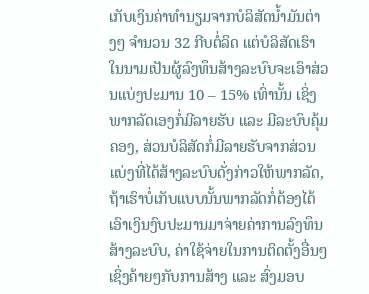ເກັບເງິນຄ່າທຳນຽມຈາກບໍລິສັດນໍ້າມັນຕ່າງໆ ຈຳນວນ 32 ກີບຕໍ່ລິດ ແຕ່ບໍລິສັດເຮົາໃນນາມເປັນຜູ້ລົງທຶນສ້າງລະບົບຈະເອົາສ່ວນແບ່ງປະມານ 10 – 15% ເທົ່ານັ້ນ ເຊິ່ງພາກລັດເອງກໍ່ມີລາຍຮັບ ແລະ ມີລະບົບຄຸ້ມຄອງ, ສ່ວນບໍລິສັດກໍ່ມີລາຍຮັບຈາກສ່ວນແບ່ງທີ່ໄດ້ສ້າງລະບົບດັ່ງກ່າວໃຫ້ພາກລັດ, ຖ້າເຮົາບໍ່ເກັບແບບນັ້ນພາກລັດກໍ່ຕ້ອງໄດ້ເອົາເງິນງົບປະມານມາຈ່າຍຄ່າການລົງທຶນສ້າງລະບົບ, ຄ່າໃຊ້ຈ່າຍໃນການຕິດຕັ້ງອື່ນໆເຊິ່ງຄ້າຍໆກັບການສ້າງ ແລະ ສົ່ງມອບ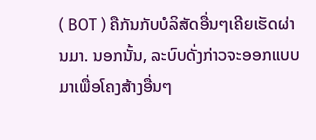( BOT ) ຄືກັນກັບບໍລິສັດອື່ນໆເຄີຍເຮັດຜ່ານມາ. ນອກນັ້ນ, ລະບົບດັ່ງກ່າວຈະອອກແບບມາເພື່ອໂຄງສ້າງອື່ນໆ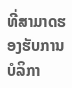ທີ່ສາມາດຮອງຮັບການບໍລິກາ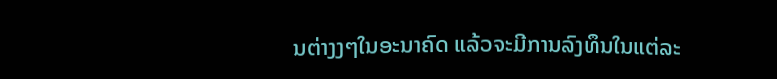ນຕ່າງງໆໃນອະນາຄົດ ແລ້ວຈະມີການລົງທຶນໃນແຕ່ລະ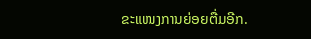ຂະແໜງການຍ່ອຍຕື່ມອີກ.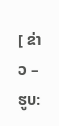[ ຂ່າວ – ຮູບ: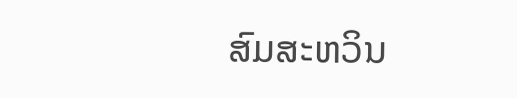ສົມສະຫວິນ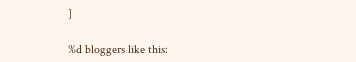]

%d bloggers like this: